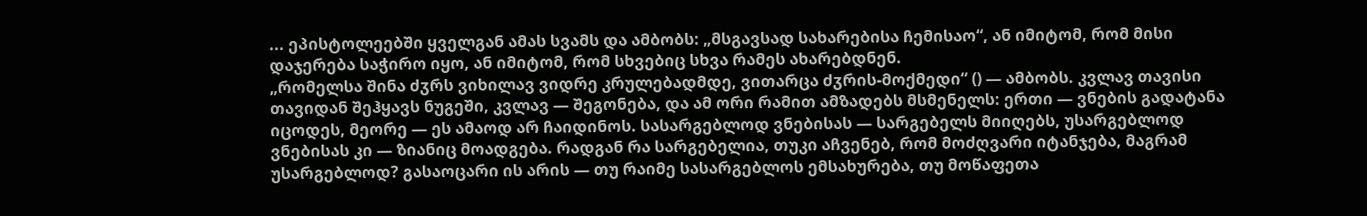... ეპისტოლეებში ყველგან ამას სვამს და ამბობს: „მსგავსად სახარებისა ჩემისაო“, ან იმიტომ, რომ მისი დაჯერება საჭირო იყო, ან იმიტომ, რომ სხვებიც სხვა რამეს ახარებდნენ.
„რომელსა შინა ძჳრს ვიხილავ ვიდრე კრულებადმდე, ვითარცა ძჳრის-მოქმედი“ () — ამბობს. კვლავ თავისი თავიდან შეჰყავს ნუგეში, კვლავ — შეგონება, და ამ ორი რამით ამზადებს მსმენელს: ერთი — ვნების გადატანა იცოდეს, მეორე — ეს ამაოდ არ ჩაიდინოს. სასარგებლოდ ვნებისას — სარგებელს მიიღებს, უსარგებლოდ ვნებისას კი — ზიანიც მოადგება. რადგან რა სარგებელია, თუკი აჩვენებ, რომ მოძღვარი იტანჯება, მაგრამ უსარგებლოდ? გასაოცარი ის არის — თუ რაიმე სასარგებლოს ემსახურება, თუ მოწაფეთა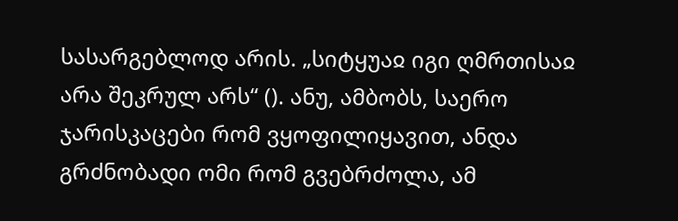სასარგებლოდ არის. „სიტყუაჲ იგი ღმრთისაჲ არა შეკრულ არს“ (). ანუ, ამბობს, საერო ჯარისკაცები რომ ვყოფილიყავით, ანდა გრძნობადი ომი რომ გვებრძოლა, ამ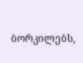ბორკილებს,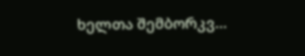ხელთა შემბორკვ...